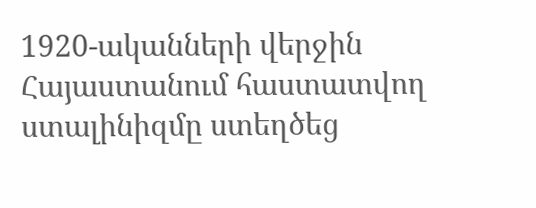1920-ականների վերջին Հայաստանում հաստատվող ստալինիզմը ստեղծեց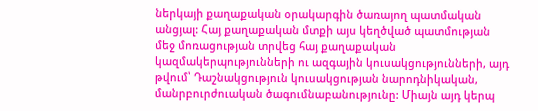ներկայի քաղաքական օրակարգին ծառայող պատմական անցյալ: Հայ քաղաքական մտքի այս կեղծված պատմության մեջ մոռացության տրվեց հայ քաղաքական կազմակերպությունների ու ազգային կուսակցությունների, այդ թվում՝ Դաշնակցություն կուսակցության նարոդնիկական, մանրբուրժուական ծագումնաբանությունը: Միայն այդ կերպ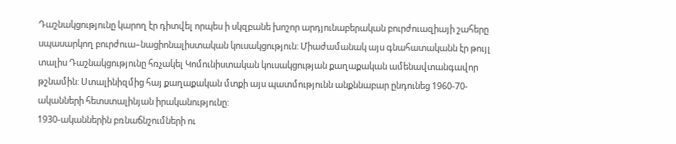Դաշնակցությունը կարող էր դիտվել որպես ի սկզբանե խոշոր արդյունաբերական բուրժուազիայի շահերը սպասարկող բուրժուա–նացիոնալիստական կուսակցություն: Միաժամանակ այս գնահատականն էր թույլ տալիս Դաշնակցությունը հռչակել Կոմունիստական կուսակցության քաղաքական ամենավտանգավոր թշնամին: Ստալինիզմից հայ քաղաքական մտքի այս պատմությունն անքննաբար ընդունեց 1960-70-ականների հետստալինյան իրականությունը:
1930-ականներին բռնաճնշումների ու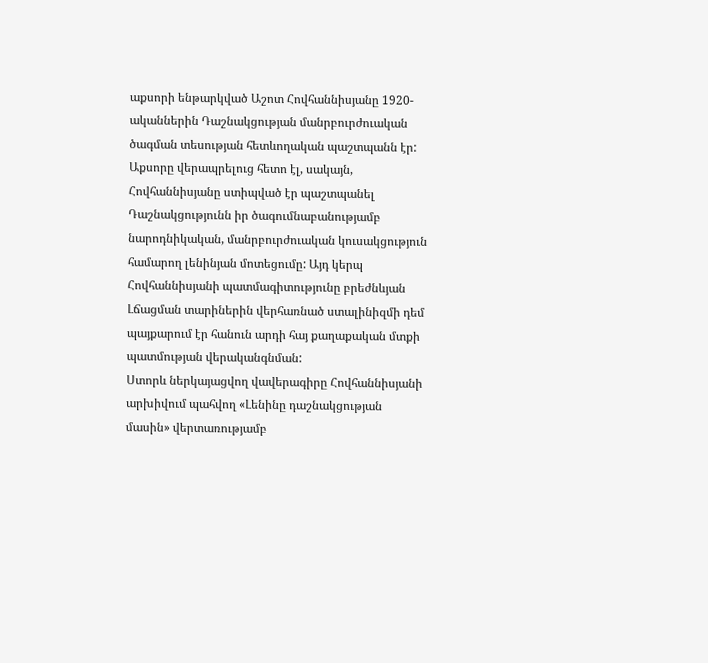աքսորի ենթարկված Աշոտ Հովհաննիսյանը 1920-ականներին Դաշնակցության մանրբուրժուական ծագման տեսության հետևողական պաշտպանն էր: Աքսորը վերապրելուց հետո էլ, սակայն, Հովհաննիսյանը ստիպված էր պաշտպանել Դաշնակցությունն իր ծագումնաբանությամբ նարոդնիկական, մանրբուրժուական կուսակցություն համարող լենինյան մոտեցումը: Այդ կերպ Հովհաննիսյանի պատմագիտությունը բրեժնևյան Լճացման տարիներին վերհառնած ստալինիզմի դեմ պայքարում էր հանուն արդի հայ քաղաքական մտքի պատմության վերականգնման:
Ստորև ներկայացվող վավերագիրը Հովհաննիսյանի արխիվում պահվող «Լենինը դաշնակցության մասին» վերտառությամբ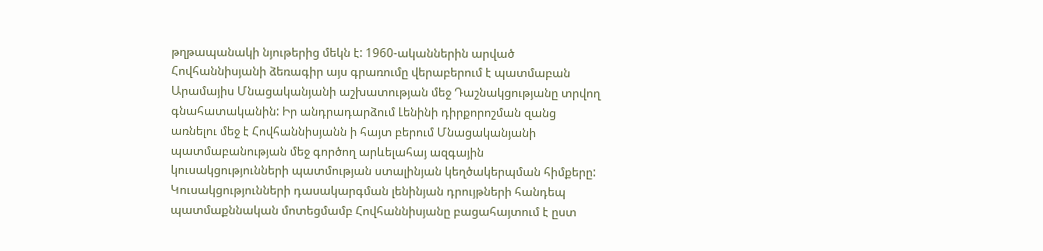թղթապանակի նյութերից մեկն է: 1960-ականներին արված Հովհաննիսյանի ձեռագիր այս գրառումը վերաբերում է պատմաբան Արամայիս Մնացականյանի աշխատության մեջ Դաշնակցությանը տրվող գնահատականին: Իր անդրադարձում Լենինի դիրքորոշման զանց առնելու մեջ է Հովհաննիսյանն ի հայտ բերում Մնացականյանի պատմաբանության մեջ գործող արևելահայ ազգային կուսակցությունների պատմության ստալինյան կեղծակերպման հիմքերը: Կուսակցությունների դասակարգման լենինյան դրույթների հանդեպ պատմաքննական մոտեցմամբ Հովհաննիսյանը բացահայտում է ըստ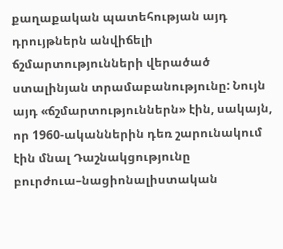քաղաքական պատեհության այդ դրույթներն անվիճելի ճշմարտությունների վերածած ստալինյան տրամաբանությունը: Նույն այդ «ճշմարտություններն» էին, սակայն, որ 1960-ականներին դեռ շարունակում էին մնալ Դաշնակցությունը բուրժուա–նացիոնալիստական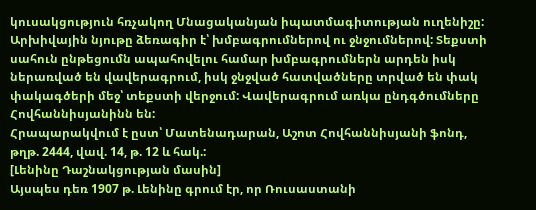կուսակցություն հռչակող Մնացականյան իպատմագիտության ուղենիշը:
Արխիվային նյութը ձեռագիր է՝ խմբագրումներով ու ջնջումներով: Տեքստի սահուն ընթեցումն ապահովելու համար խմբագրումներն արդեն իսկ ներառված են վավերագրում, իսկ ջնջված հատվածները տրված են փակ փակագծերի մեջ՝ տեքստի վերջում: Վավերագրում առկա ընդգծումները Հովհաննիսյանինն են:
Հրապարակվում է ըստ՝ Մատենադարան, Աշոտ Հովհաննիսյանի ֆոնդ, թղթ. 2444, վավ. 14, թ. 12 և հակ.:
[Լենինը Դաշնակցության մասին]
Այսպես դեռ 1907 թ. Լենինը գրում էր, որ Ռուսաստանի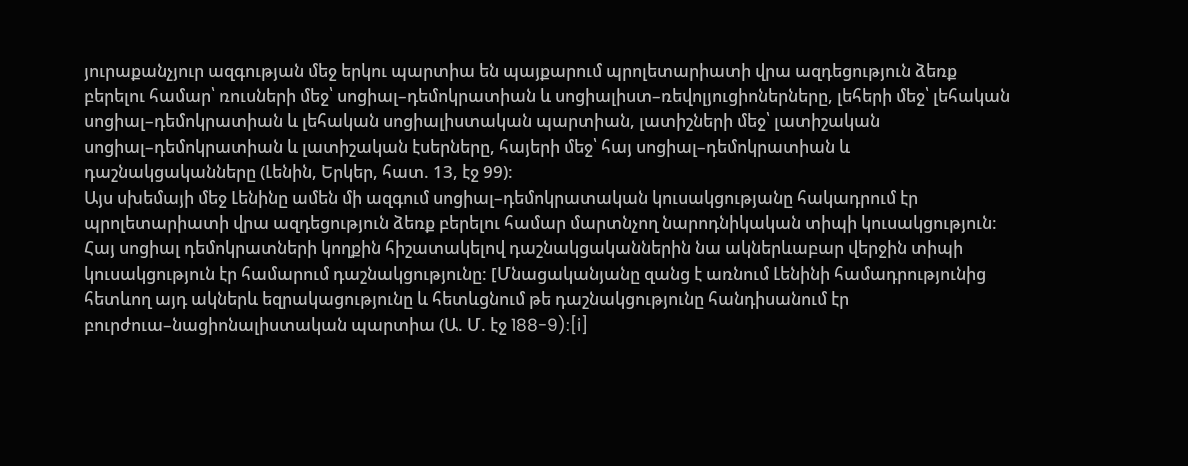յուրաքանչյուր ազգության մեջ երկու պարտիա են պայքարում պրոլետարիատի վրա ազդեցություն ձեռք բերելու համար՝ ռուսների մեջ՝ սոցիալ–դեմոկրատիան և սոցիալիստ–ռեվոլյուցիոներները, լեհերի մեջ՝ լեհական սոցիալ–դեմոկրատիան և լեհական սոցիալիստական պարտիան, լատիշների մեջ՝ լատիշական սոցիալ–դեմոկրատիան և լատիշական էսերները, հայերի մեջ՝ հայ սոցիալ–դեմոկրատիան և դաշնակցականները (Լենին, Երկեր, հատ. 13, էջ 99):
Այս սխեմայի մեջ Լենինը ամեն մի ազգում սոցիալ–դեմոկրատական կուսակցությանը հակադրում էր պրոլետարիատի վրա ազդեցություն ձեռք բերելու համար մարտնչող նարոդնիկական տիպի կուսակցություն: Հայ սոցիալ դեմոկրատների կողքին հիշատակելով դաշնակցականներին նա ակներևաբար վերջին տիպի կուսակցություն էր համարում դաշնակցությունը: [Մնացականյանը զանց է առնում Լենինի համադրությունից հետևող այդ ակներև եզրակացությունը և հետևցնում թե դաշնակցությունը հանդիսանում էր բուրժուա–նացիոնալիստական պարտիա (Ա. Մ. էջ 188-9):[i]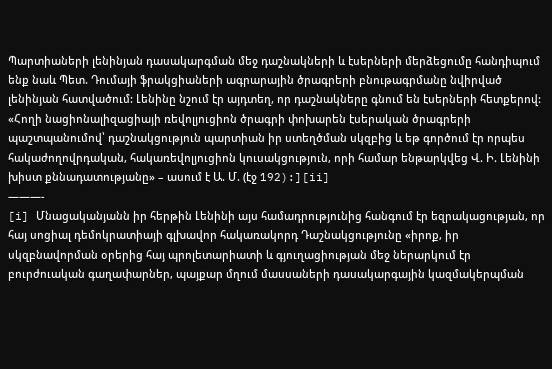Պարտիաների լենինյան դասակարգման մեջ դաշնակների և էսերների մերձեցումը հանդիպում ենք նաև Պետ. Դումայի ֆրակցիաների ագրարային ծրագրերի բնութագրմանը նվիրված լենինյան հատվածում: Լենինը նշում էր այդտեղ, որ դաշնակները գնում են էսերների հետքերով: «Հողի նացիոնալիզացիայի ռեվոլյուցիոն ծրագրի փոխարեն էսերական ծրագրերի պաշտպանումով՝ դաշնակցություն պարտիան իր ստեղծման սկզբից և եթ գործում էր որպես հակաժողովրդական, հակառեվոլյուցիոն կուսակցություն, որի համար ենթարկվեց Վ. Ի. Լենինի խիստ քննադատությանը» – ասում է Ա. Մ. (էջ 192):][ii]
———-
[i] Մնացականյանն իր հերթին Լենինի այս համադրությունից հանգում էր եզրակացության, որ հայ սոցիալ դեմոկրատիայի գլխավոր հակառակորդ Դաշնակցությունը «իրոք, իր սկզբնավորման օրերից հայ պրոլետարիատի և գյուղացիության մեջ ներարկում էր բուրժուական գաղափարներ, պայքար մղում մասսաների դասակարգային կազմակերպման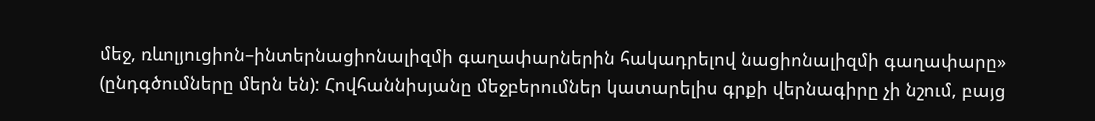մեջ, ռևոլյուցիոն–ինտերնացիոնալիզմի գաղափարներին հակադրելով նացիոնալիզմի գաղափարը» (ընդգծումները մերն են): Հովհաննիսյանը մեջբերումներ կատարելիս գրքի վերնագիրը չի նշում, բայց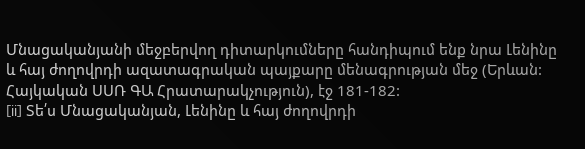Մնացականյանի մեջբերվող դիտարկումները հանդիպում ենք նրա Լենինը և հայ ժողովրդի ազատագրական պայքարը մենագրության մեջ (Երևան: Հայկական ՍՍՌ ԳԱ Հրատարակչություն), էջ 181-182:
[ii] Տե՛ս Մնացականյան, Լենինը և հայ ժողովրդի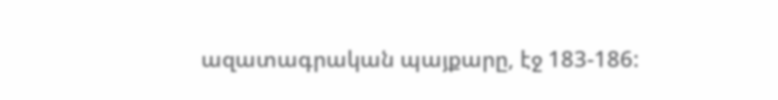ազատագրական պայքարը, էջ 183-186: